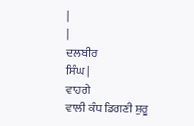|
|
ਦਲਬੀਰ
ਸਿੰਘ |
ਵਾਹਗੇ
ਵਾਲੀ ਕੰਧ ਡਿਗਣੀ ਸ਼ੁਰੂ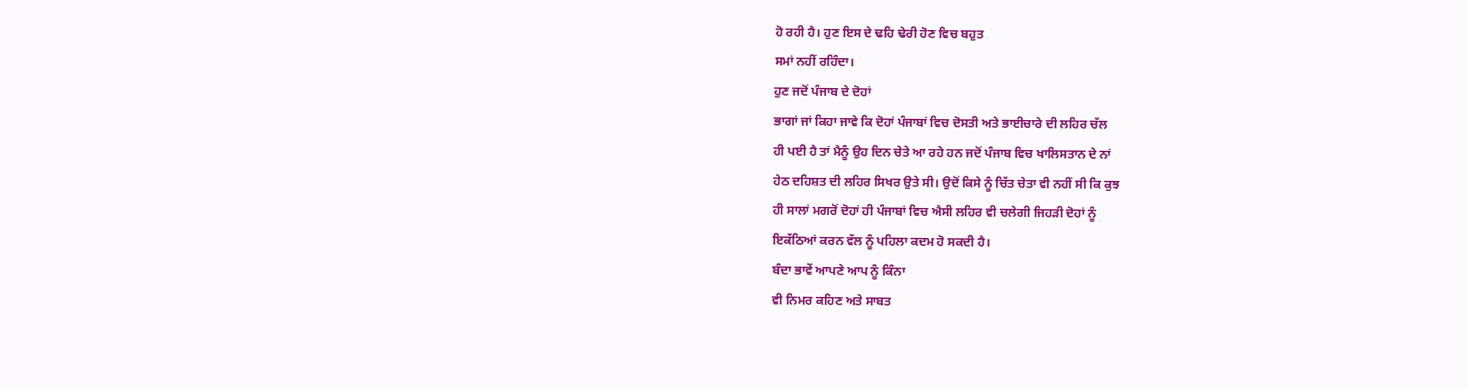ਹੋ ਰਹੀ ਹੈ। ਹੁਣ ਇਸ ਦੇ ਢਹਿ ਢੇਰੀ ਹੋਣ ਵਿਚ ਬਹੁਤ
ਸਮਾਂ ਨਹੀਂ ਰਹਿੰਦਾ।
ਹੁਣ ਜਦੋਂ ਪੰਜਾਬ ਦੇ ਦੋਹਾਂ
ਭਾਗਾਂ ਜਾਂ ਕਿਹਾ ਜਾਵੇ ਕਿ ਦੋਹਾਂ ਪੰਜਾਬਾਂ ਵਿਚ ਦੋਸਤੀ ਅਤੇ ਭਾਈਚਾਰੇ ਦੀ ਲਹਿਰ ਚੱਲ
ਹੀ ਪਈ ਹੈ ਤਾਂ ਮੈਨੂੰ ਉਹ ਦਿਨ ਚੇਤੇ ਆ ਰਹੇ ਹਨ ਜਦੋਂ ਪੰਜਾਬ ਵਿਚ ਖਾਲਿਸਤਾਨ ਦੇ ਨਾਂ
ਹੇਠ ਦਹਿਸ਼ਤ ਦੀ ਲਹਿਰ ਸਿਖਰ ਉਤੇ ਸੀ। ਉਦੋਂ ਕਿਸੇ ਨੂੰ ਚਿੱਤ ਚੇਤਾ ਵੀ ਨਹੀਂ ਸੀ ਕਿ ਕੁਝ
ਹੀ ਸਾਲਾਂ ਮਗਰੋਂ ਦੋਹਾਂ ਹੀ ਪੰਜਾਬਾਂ ਵਿਚ ਐਸੀ ਲਹਿਰ ਵੀ ਚਲੇਗੀ ਜਿਹੜੀ ਦੋਹਾਂ ਨੂੰ
ਇਕੱਠਿਆਂ ਕਰਨ ਵੱਲ ਨੂੰ ਪਹਿਲਾ ਕਦਮ ਹੋ ਸਕਦੀ ਹੈ।
ਬੰਦਾ ਭਾਵੇਂ ਆਪਣੇ ਆਪ ਨੂੰ ਕਿੰਨਾ
ਵੀ ਨਿਮਰ ਕਹਿਣ ਅਤੇ ਸਾਬਤ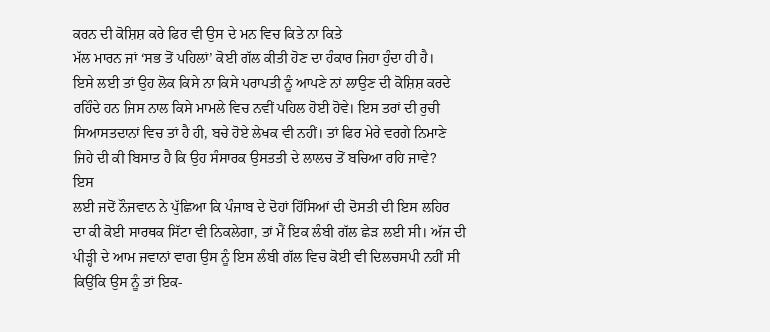ਕਰਨ ਦੀ ਕੋਸ਼ਿਸ਼ ਕਰੇ ਫਿਰ ਵੀ ਉਸ ਦੇ ਮਨ ਵਿਚ ਕਿਤੇ ਨਾ ਕਿਤੇ
ਮੱਲ ਮਾਰਨ ਜਾਂ ‘ਸਭ ਤੋਂ ਪਹਿਲਾਂ’ ਕੋਈ ਗੱਲ ਕੀਤੀ ਹੋਣ ਦਾ ਹੰਕਾਰ ਜਿਹਾ ਹੁੰਦਾ ਹੀ ਹੈ।
ਇਸੇ ਲਈ ਤਾਂ ਉਹ ਲੋਕ ਕਿਸੇ ਨਾ ਕਿਸੇ ਪਰਾਪਤੀ ਨੂੰ ਆਪਣੇ ਨਾਂ ਲਾਉਣ ਦੀ ਕੋਸ਼ਿਸ਼ ਕਰਦੇ
ਰਹਿੰਦੇ ਹਨ ਜਿਸ ਨਾਲ ਕਿਸੇ ਮਾਮਲੇ ਵਿਚ ਨਵੀਂ ਪਹਿਲ ਹੋਈ ਹੋਵੇ। ਇਸ ਤਰਾਂ ਦੀ ਰੁਚੀ
ਸਿਆਸਤਦਾਨਾਂ ਵਿਚ ਤਾਂ ਹੈ ਹੀ, ਬਚੇ ਹੋਏ ਲੇਖਕ ਵੀ ਨਹੀਂ। ਤਾਂ ਫਿਰ ਮੇਰੇ ਵਰਗੇ ਨਿਮਾਣੇ
ਜਿਹੇ ਦੀ ਕੀ ਬਿਸਾਤ ਹੈ ਕਿ ਉਹ ਸੰਸਾਰਕ ਉਸਤਤੀ ਦੇ ਲਾਲਚ ਤੋਂ ਬਚਿਆ ਰਹਿ ਜਾਵੇ?
ਇਸ
ਲਈ ਜਦੋਂ ਨੌਜਵਾਨ ਨੇ ਪੁੱਛਿਆ ਕਿ ਪੰਜਾਬ ਦੇ ਦੋਹਾਂ ਹਿੱਸਿਆਂ ਦੀ ਦੋਸਤੀ ਦੀ ਇਸ ਲਹਿਰ
ਦਾ ਕੀ ਕੋਈ ਸਾਰਥਕ ਸਿੱਟਾ ਵੀ ਨਿਕਲੇਗਾ, ਤਾਂ ਮੈਂ ਇਕ ਲੰਬੀ ਗੱਲ ਛੇੜ ਲਈ ਸੀ। ਅੱਜ ਦੀ
ਪੀੜ੍ਹੀ ਦੇ ਆਮ ਜਵਾਨਾਂ ਵਾਗ ਉਸ ਨੂੰ ਇਸ ਲੰਬੀ ਗੱਲ ਵਿਚ ਕੋਈ ਵੀ ਦਿਲਚਸਪੀ ਨਹੀਂ ਸੀ
ਕਿਉਂਕਿ ਉਸ ਨੂੰ ਤਾਂ ਇਕ-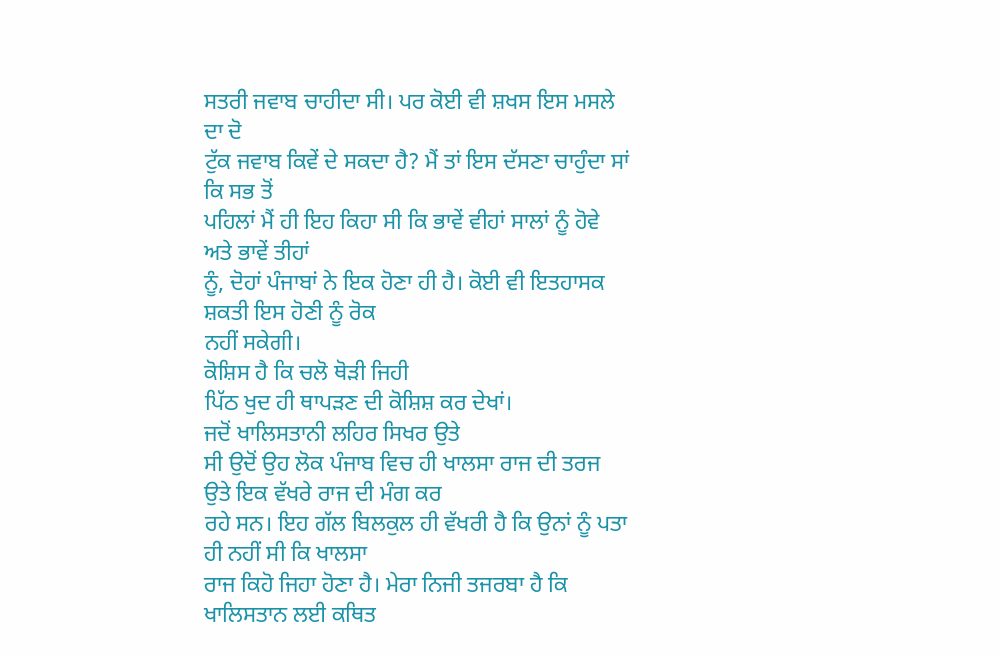ਸਤਰੀ ਜਵਾਬ ਚਾਹੀਦਾ ਸੀ। ਪਰ ਕੋਈ ਵੀ ਸ਼ਖਸ ਇਸ ਮਸਲੇ ਦਾ ਦੋ
ਟੁੱਕ ਜਵਾਬ ਕਿਵੇਂ ਦੇ ਸਕਦਾ ਹੈ? ਮੈਂ ਤਾਂ ਇਸ ਦੱਸਣਾ ਚਾਹੁੰਦਾ ਸਾਂ ਕਿ ਸਭ ਤੋਂ
ਪਹਿਲਾਂ ਮੈਂ ਹੀ ਇਹ ਕਿਹਾ ਸੀ ਕਿ ਭਾਵੇਂ ਵੀਹਾਂ ਸਾਲਾਂ ਨੂੰ ਹੋਵੇ ਅਤੇ ਭਾਵੇਂ ਤੀਹਾਂ
ਨੂੰ, ਦੋਹਾਂ ਪੰਜਾਬਾਂ ਨੇ ਇਕ ਹੋਣਾ ਹੀ ਹੈ। ਕੋਈ ਵੀ ਇਤਹਾਸਕ ਸ਼ਕਤੀ ਇਸ ਹੋਣੀ ਨੂੰ ਰੋਕ
ਨਹੀਂ ਸਕੇਗੀ।
ਕੋਸ਼ਿਸ ਹੈ ਕਿ ਚਲੋ ਥੋੜੀ ਜਿਹੀ
ਪਿੱਠ ਖੁਦ ਹੀ ਥਾਪੜਣ ਦੀ ਕੋਸ਼ਿਸ਼ ਕਰ ਦੇਖਾਂ।
ਜਦੋਂ ਖਾਲਿਸਤਾਨੀ ਲਹਿਰ ਸਿਖਰ ਉਤੇ
ਸੀ ਉਦੋਂ ਉਹ ਲੋਕ ਪੰਜਾਬ ਵਿਚ ਹੀ ਖਾਲਸਾ ਰਾਜ ਦੀ ਤਰਜ ਉਤੇ ਇਕ ਵੱਖਰੇ ਰਾਜ ਦੀ ਮੰਗ ਕਰ
ਰਹੇ ਸਨ। ਇਹ ਗੱਲ ਬਿਲਕੁਲ ਹੀ ਵੱਖਰੀ ਹੈ ਕਿ ਉਨਾਂ ਨੂੰ ਪਤਾ ਹੀ ਨਹੀਂ ਸੀ ਕਿ ਖਾਲਸਾ
ਰਾਜ ਕਿਹੋ ਜਿਹਾ ਹੋਣਾ ਹੈ। ਮੇਰਾ ਨਿਜੀ ਤਜਰਬਾ ਹੈ ਕਿ ਖਾਲਿਸਤਾਨ ਲਈ ਕਥਿਤ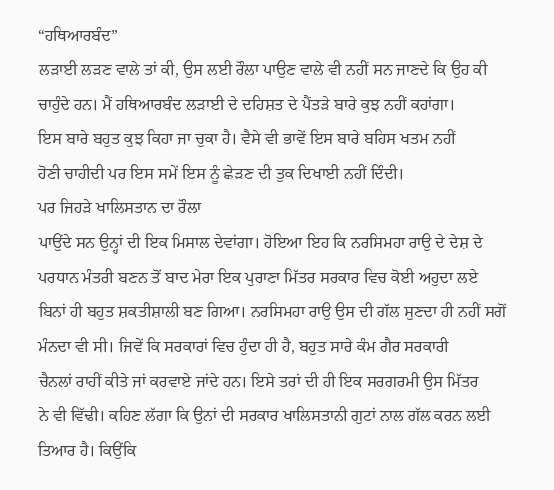“ਹਥਿਆਰਬੰਦ”
ਲੜਾਈ ਲੜਣ ਵਾਲੇ ਤਾਂ ਕੀ, ਉਸ ਲਈ ਰੌਲਾ ਪਾਉਣ ਵਾਲੇ ਵੀ ਨਹੀਂ ਸਨ ਜਾਣਦੇ ਕਿ ਉਹ ਕੀ
ਚਾਹੁੰਦੇ ਹਨ। ਮੈਂ ਹਥਿਆਰਬੰਦ ਲੜਾਈ ਦੇ ਦਹਿਸ਼ਤ ਦੇ ਪੈਂਤੜੇ ਬਾਰੇ ਕੁਝ ਨਹੀਂ ਕਹਾਂਗਾ।
ਇਸ ਬਾਰੇ ਬਹੁਤ ਕੁਝ ਕਿਹਾ ਜਾ ਚੁਕਾ ਹੈ। ਵੈਸੇ ਵੀ ਭਾਵੇਂ ਇਸ ਬਾਰੇ ਬਹਿਸ ਖਤਮ ਨਹੀਂ
ਹੋਣੀ ਚਾਹੀਦੀ ਪਰ ਇਸ ਸਮੇਂ ਇਸ ਨੂੰ ਛੇੜਣ ਦੀ ਤੁਕ ਦਿਖਾਈ ਨਹੀਂ ਦਿੰਦੀ।
ਪਰ ਜਿਹੜੇ ਖਾਲਿਸਤਾਨ ਦਾ ਰੌਲਾ
ਪਾਉਂਦੇ ਸਨ ਉਨ੍ਹਾਂ ਦੀ ਇਕ ਮਿਸਾਲ ਦੇਵਾਂਗਾ। ਹੋਇਆ ਇਹ ਕਿ ਨਰਸਿਮਹਾ ਰਾਉ ਦੇ ਦੇਸ਼ ਦੇ
ਪਰਧਾਨ ਮੰਤਰੀ ਬਣਨ ਤੋਂ ਬਾਦ ਮੇਰਾ ਇਕ ਪੁਰਾਣਾ ਮਿੱਤਰ ਸਰਕਾਰ ਵਿਚ ਕੋਈ ਅਹੁਦਾ ਲਏ
ਬਿਨਾਂ ਹੀ ਬਹੁਤ ਸ਼ਕਤੀਸ਼ਾਲੀ ਬਣ ਗਿਆ। ਨਰਸਿਮਹਾ ਰਾਉ ਉਸ ਦੀ ਗੱਲ ਸੁਣਦਾ ਹੀ ਨਹੀਂ ਸਗੋਂ
ਮੰਨਦਾ ਵੀ ਸੀ। ਜਿਵੇਂ ਕਿ ਸਰਕਾਰਾਂ ਵਿਚ ਹੁੰਦਾ ਹੀ ਹੈ, ਬਹੁਤ ਸਾਰੇ ਕੰਮ ਗੈਰ ਸਰਕਾਰੀ
ਚੈਨਲਾਂ ਰਾਹੀਂ ਕੀਤੇ ਜਾਂ ਕਰਵਾਏ ਜਾਂਦੇ ਹਨ। ਇਸੇ ਤਰਾਂ ਦੀ ਹੀ ਇਕ ਸਰਗਰਮੀ ਉਸ ਮਿੱਤਰ
ਨੇ ਵੀ ਵਿੱਢੀ। ਕਹਿਣ ਲੱਗਾ ਕਿ ਉਨਾਂ ਦੀ ਸਰਕਾਰ ਖਾਲਿਸਤਾਨੀ ਗੁਟਾਂ ਨਾਲ ਗੱਲ ਕਰਨ ਲਈ
ਤਿਆਰ ਹੈ। ਕਿਉਂਕਿ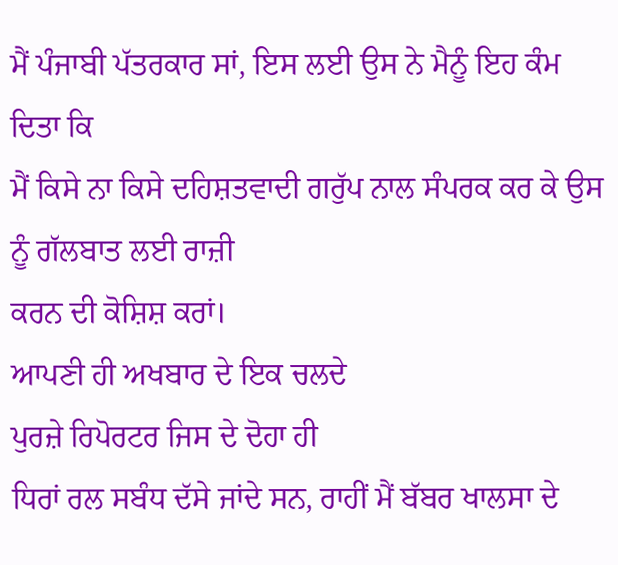ਮੈਂ ਪੰਜਾਬੀ ਪੱਤਰਕਾਰ ਸਾਂ, ਇਸ ਲਈ ਉਸ ਨੇ ਮੈਨੂੰ ਇਹ ਕੰਮ ਦਿਤਾ ਕਿ
ਮੈਂ ਕਿਸੇ ਨਾ ਕਿਸੇ ਦਹਿਸ਼ਤਵਾਦੀ ਗਰੁੱਪ ਨਾਲ ਸੰਪਰਕ ਕਰ ਕੇ ਉਸ ਨੂੰ ਗੱਲਬਾਤ ਲਈ ਰਾਜ਼ੀ
ਕਰਨ ਦੀ ਕੋਸ਼ਿਸ਼ ਕਰਾਂ।
ਆਪਣੀ ਹੀ ਅਖਬਾਰ ਦੇ ਇਕ ਚਲਦੇ
ਪੁਰਜ਼ੇ ਰਿਪੋਰਟਰ ਜਿਸ ਦੇ ਦੋਹਾ ਹੀ
ਧਿਰਾਂ ਰਲ ਸਬੰਧ ਦੱਸੇ ਜਾਂਦੇ ਸਨ, ਰਾਹੀਂ ਮੈਂ ਬੱਬਰ ਖਾਲਸਾ ਦੇ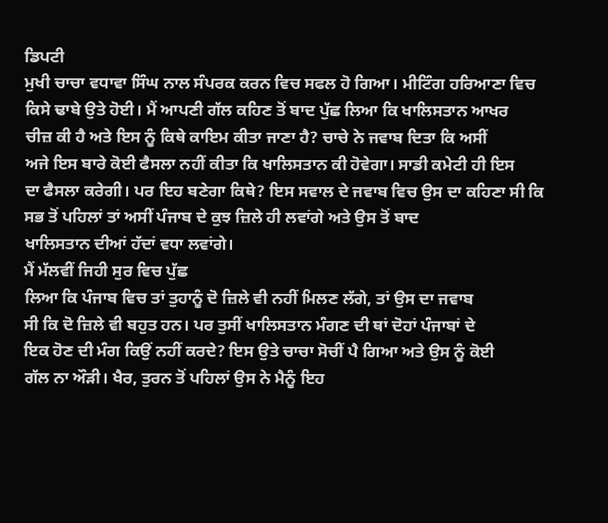ਡਿਪਟੀ
ਮੁਖੀ ਚਾਚਾ ਵਧਾਵਾ ਸਿੰਘ ਨਾਲ ਸੰਪਰਕ ਕਰਨ ਵਿਚ ਸਫਲ ਹੋ ਗਿਆ। ਮੀਟਿੰਗ ਹਰਿਆਣਾ ਵਿਚ
ਕਿਸੇ ਢਾਬੇ ਉਤੇ ਹੋਈ। ਮੈਂ ਆਪਣੀ ਗੱਲ ਕਹਿਣ ਤੋਂ ਬਾਦ ਪੁੱਛ ਲਿਆ ਕਿ ਖਾਲਿਸਤਾਨ ਆਖਰ
ਚੀਜ਼ ਕੀ ਹੈ ਅਤੇ ਇਸ ਨੂੰ ਕਿਥੇ ਕਾਇਮ ਕੀਤਾ ਜਾਣਾ ਹੈ? ਚਾਚੇ ਨੇ ਜਵਾਬ ਦਿਤਾ ਕਿ ਅਸੀਂ
ਅਜੇ ਇਸ ਬਾਰੇ ਕੋਈ ਫੈਸਲਾ ਨਹੀਂ ਕੀਤਾ ਕਿ ਖਾਲਿਸਤਾਨ ਕੀ ਹੋਵੇਗਾ। ਸਾਡੀ ਕਮੇਟੀ ਹੀ ਇਸ
ਦਾ ਫੈਸਲਾ ਕਰੇਗੀ। ਪਰ ਇਹ ਬਣੇਗਾ ਕਿਥੇ? ਇਸ ਸਵਾਲ ਦੇ ਜਵਾਬ ਵਿਚ ਉਸ ਦਾ ਕਹਿਣਾ ਸੀ ਕਿ
ਸਭ ਤੋਂ ਪਹਿਲਾਂ ਤਾਂ ਅਸੀਂ ਪੰਜਾਬ ਦੇ ਕੁਝ ਜ਼ਿਲੇ ਹੀ ਲਵਾਂਗੇ ਅਤੇ ਉਸ ਤੋਂ ਬਾਦ
ਖਾਲਿਸਤਾਨ ਦੀਆਂ ਹੱਦਾਂ ਵਧਾ ਲਵਾਂਗੇ।
ਮੈਂ ਮੱਲਵੀਂ ਜਿਹੀ ਸੁਰ ਵਿਚ ਪੁੱਛ
ਲਿਆ ਕਿ ਪੰਜਾਬ ਵਿਚ ਤਾਂ ਤੁਹਾਨੂੰ ਦੋ ਜ਼ਿਲੇ ਵੀ ਨਹੀਂ ਮਿਲਣ ਲੱਗੇ, ਤਾਂ ਉਸ ਦਾ ਜਵਾਬ
ਸੀ ਕਿ ਦੋ ਜ਼ਿਲੇ ਵੀ ਬਹੁਤ ਹਨ। ਪਰ ਤੁਸੀਂ ਖਾਲਿਸਤਾਨ ਮੰਗਣ ਦੀ ਥਾਂ ਦੋਹਾਂ ਪੰਜਾਬਾਂ ਦੇ
ਇਕ ਹੋਣ ਦੀ ਮੰਗ ਕਿਉਂ ਨਹੀਂ ਕਰਦੇ? ਇਸ ਉਤੇ ਚਾਚਾ ਸੋਚੀਂ ਪੈ ਗਿਆ ਅਤੇ ਉਸ ਨੂੰ ਕੋਈ
ਗੱਲ ਨਾ ਔੜੀ। ਖੈਰ, ਤੁਰਨ ਤੋਂ ਪਹਿਲਾਂ ਉਸ ਨੇ ਮੈਨੂੰ ਇਹ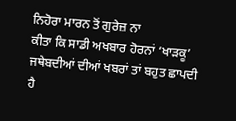ਨਿਹੋਰਾ ਮਾਰਨ ਤੋਂ ਗੁਰੇਜ਼ ਨਾ
ਕੀਤਾ ਕਿ ਸਾਡੀ ਅਖਬਾਰ ਹੋਰਨਾਂ ‘ਖਾੜਕੂ’ ਜਥੇਬਦੀਆਂ ਦੀਆਂ ਖਬਰਾਂ ਤਾਂ ਬਹੁਤ ਛਾਪਦੀ ਹੈ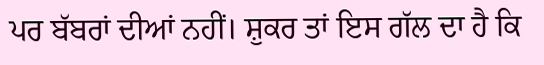ਪਰ ਬੱਬਰਾਂ ਦੀਆਂ ਨਹੀਂ। ਸ਼ੁਕਰ ਤਾਂ ਇਸ ਗੱਲ ਦਾ ਹੈ ਕਿ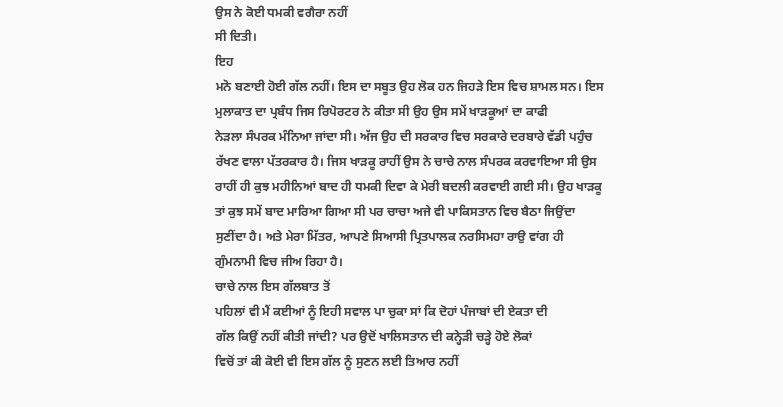ਉਸ ਨੇ ਕੋਈ ਧਮਕੀ ਵਗੈਰਾ ਨਹੀਂ
ਸੀ ਦਿਤੀ।
ਇਹ
ਮਨੋ ਬਣਾਈ ਹੋਈ ਗੱਲ ਨਹੀਂ। ਇਸ ਦਾ ਸਬੂਤ ਉਹ ਲੋਕ ਹਨ ਜਿਹੜੇ ਇਸ ਵਿਚ ਸ਼ਾਮਲ ਸਨ। ਇਸ
ਮੁਲਾਕਾਤ ਦਾ ਪ੍ਰਬੰਧ ਜਿਸ ਰਿਪੋਰਟਰ ਨੇ ਕੀਤਾ ਸੀ ਉਹ ਉਸ ਸਮੇਂ ਖਾੜਕੂਆਂ ਦਾ ਕਾਫੀ
ਨੇੜਲਾ ਸੰਪਰਕ ਮੰਨਿਆ ਜਾਂਦਾ ਸੀ। ਅੱਜ ਉਹ ਦੀ ਸਰਕਾਰ ਵਿਚ ਸਰਕਾਰੇ ਦਰਬਾਰੇ ਵੱਡੀ ਪਹੁੰਚ
ਰੱਖਣ ਵਾਲਾ ਪੱਤਰਕਾਰ ਹੈ। ਜਿਸ ਖਾੜਕੂ ਰਾਹੀਂ ਉਸ ਨੇ ਚਾਚੇ ਨਾਲ ਸੰਪਰਕ ਕਰਵਾਇਆ ਸੀ ਉਸ
ਰਾਹੀਂ ਹੀ ਕੁਝ ਮਹੀਨਿਆਂ ਬਾਦ ਹੀ ਧਮਕੀ ਦਿਵਾ ਕੇ ਮੇਰੀ ਬਦਲੀ ਕਰਵਾਈ ਗਈ ਸੀ। ਉਹ ਖਾੜਕੂ
ਤਾਂ ਕੁਝ ਸਮੇਂ ਬਾਦ ਮਾਰਿਆ ਗਿਆ ਸੀ ਪਰ ਚਾਚਾ ਅਜੇ ਵੀ ਪਾਕਿਸਤਾਨ ਵਿਚ ਬੈਠਾ ਜਿਉਂਦਾ
ਸੁਣੀਂਦਾ ਹੈ। ਅਤੇ ਮੇਰਾ ਮਿੱਤਰ, ਆਪਣੇ ਸਿਆਸੀ ਪ੍ਰਿਤਪਾਲਕ ਨਰਸਿਮਹਾ ਰਾਉ ਵਾਂਗ ਹੀ
ਗੁੰਮਨਾਮੀ ਵਿਚ ਜੀਅ ਰਿਹਾ ਹੈ।
ਚਾਚੇ ਨਾਲ ਇਸ ਗੱਲਬਾਤ ਤੋਂ
ਪਹਿਲਾਂ ਵੀ ਮੈਂ ਕਈਆਂ ਨੂੰ ਇਹੀ ਸਵਾਲ ਪਾ ਚੁਕਾ ਸਾਂ ਕਿ ਦੋਹਾਂ ਪੰਜਾਬਾਂ ਦੀ ਏਕਤਾ ਦੀ
ਗੱਲ ਕਿਉਂ ਨਹੀਂ ਕੀਤੀ ਜਾਂਦੀ? ਪਰ ਉਦੋਂ ਖਾਲਿਸਤਾਨ ਦੀ ਕਨ੍ਹੇੜੀ ਚੜ੍ਹੇ ਹੋਏ ਲੋਕਾਂ
ਵਿਚੋਂ ਤਾਂ ਕੀ ਕੋਈ ਵੀ ਇਸ ਗੱਲ ਨੂੰ ਸੁਣਨ ਲਈ ਤਿਆਰ ਨਹੀਂ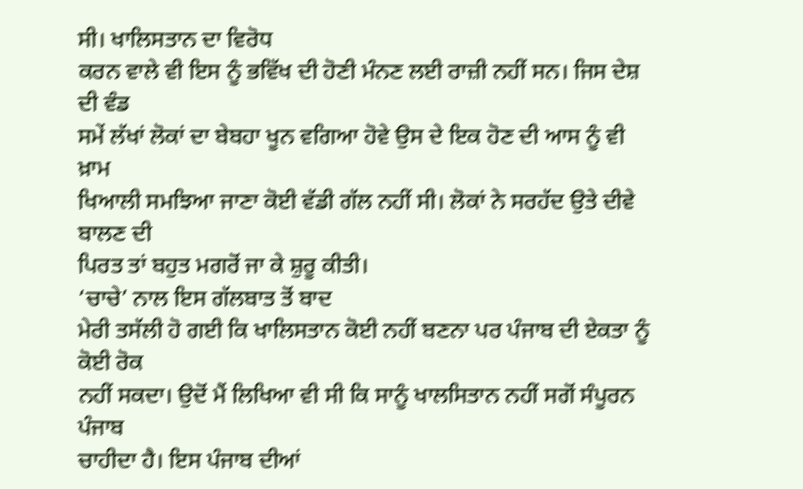ਸੀ। ਖਾਲਿਸਤਾਨ ਦਾ ਵਿਰੋਧ
ਕਰਨ ਵਾਲੇ ਵੀ ਇਸ ਨੂੰ ਭਵਿੱਖ ਦੀ ਹੋਣੀ ਮੰਨਣ ਲਈ ਰਾਜ਼ੀ ਨਹੀਂ ਸਨ। ਜਿਸ ਦੇਸ਼ ਦੀ ਵੰਡ
ਸਮੇਂ ਲੱਖਾਂ ਲੋਕਾਂ ਦਾ ਬੇਬਹਾ ਖੂਨ ਵਗਿਆ ਹੋਵੇ ਉਸ ਦੇ ਇਕ ਹੋਣ ਦੀ ਆਸ ਨੂੰ ਵੀ ਖ਼ਾਮ
ਖਿਆਲੀ ਸਮਝਿਆ ਜਾਣਾ ਕੋਈ ਵੱਡੀ ਗੱਲ ਨਹੀਂ ਸੀ। ਲੋਕਾਂ ਨੇ ਸਰਹੱਦ ਉਤੇ ਦੀਵੇ ਬਾਲਣ ਦੀ
ਪਿਰਤ ਤਾਂ ਬਹੁਤ ਮਗਰੋਂ ਜਾ ਕੇ ਸ਼ੁਰੂ ਕੀਤੀ।
‘ਚਾਚੇ’ ਨਾਲ ਇਸ ਗੱਲਬਾਤ ਤੋਂ ਬਾਦ
ਮੇਰੀ ਤਸੱਲੀ ਹੋ ਗਈ ਕਿ ਖਾਲਿਸਤਾਨ ਕੋਈ ਨਹੀਂ ਬਣਨਾ ਪਰ ਪੰਜਾਬ ਦੀ ਏਕਤਾ ਨੂੰ ਕੋਈ ਰੋਕ
ਨਹੀਂ ਸਕਦਾ। ਉਦੋਂ ਮੈਂ ਲਿਖਿਆ ਵੀ ਸੀ ਕਿ ਸਾਨੂੰ ਖਾਲਸਿਤਾਨ ਨਹੀਂ ਸਗੋਂ ਸੰਪੂਰਨ ਪੰਜਾਬ
ਚਾਹੀਦਾ ਹੈ। ਇਸ ਪੰਜਾਬ ਦੀਆਂ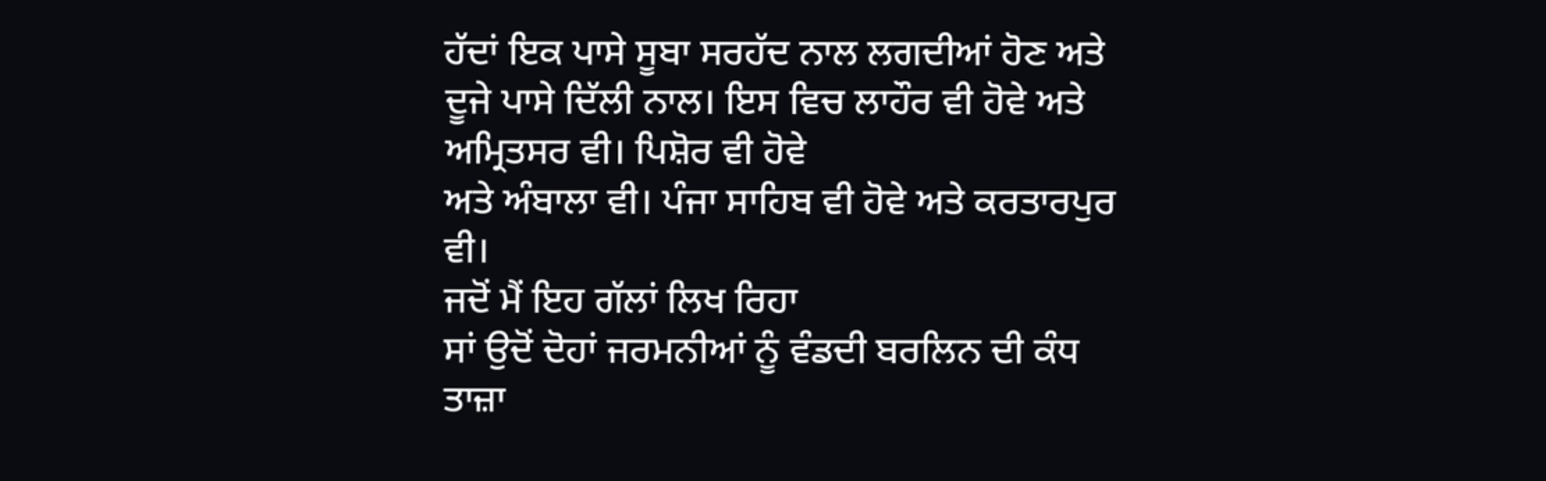ਹੱਦਾਂ ਇਕ ਪਾਸੇ ਸੂਬਾ ਸਰਹੱਦ ਨਾਲ ਲਗਦੀਆਂ ਹੋਣ ਅਤੇ
ਦੂਜੇ ਪਾਸੇ ਦਿੱਲੀ ਨਾਲ। ਇਸ ਵਿਚ ਲਾਹੌਰ ਵੀ ਹੋਵੇ ਅਤੇ ਅਮ੍ਰਿਤਸਰ ਵੀ। ਪਿਸ਼ੋਰ ਵੀ ਹੋਵੇ
ਅਤੇ ਅੰਬਾਲਾ ਵੀ। ਪੰਜਾ ਸਾਹਿਬ ਵੀ ਹੋਵੇ ਅਤੇ ਕਰਤਾਰਪੁਰ ਵੀ।
ਜਦੋਂ ਮੈਂ ਇਹ ਗੱਲਾਂ ਲਿਖ ਰਿਹਾ
ਸਾਂ ਉਦੋਂ ਦੋਹਾਂ ਜਰਮਨੀਆਂ ਨੂੰ ਵੰਡਦੀ ਬਰਲਿਨ ਦੀ ਕੰਧ ਤਾਜ਼ਾ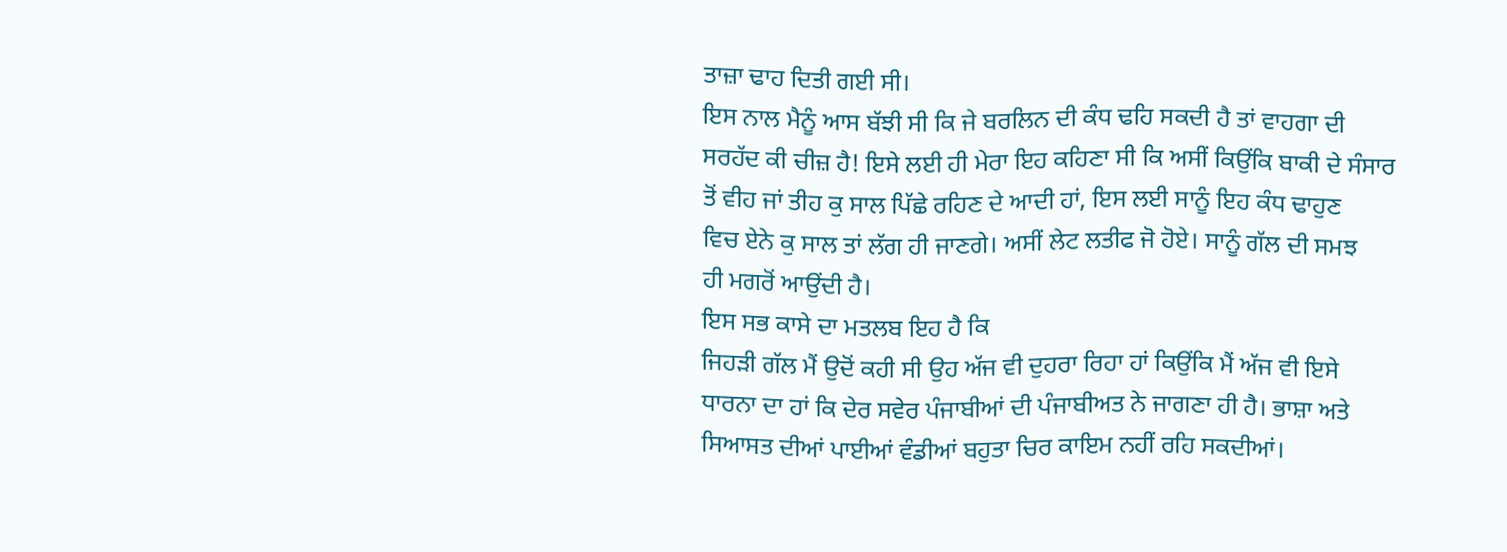ਤਾਜ਼ਾ ਢਾਹ ਦਿਤੀ ਗਈ ਸੀ।
ਇਸ ਨਾਲ ਮੈਨੂੰ ਆਸ ਬੱਝੀ ਸੀ ਕਿ ਜੇ ਬਰਲਿਨ ਦੀ ਕੰਧ ਢਹਿ ਸਕਦੀ ਹੈ ਤਾਂ ਵਾਹਗਾ ਦੀ
ਸਰਹੱਦ ਕੀ ਚੀਜ਼ ਹੈ! ਇਸੇ ਲਈ ਹੀ ਮੇਰਾ ਇਹ ਕਹਿਣਾ ਸੀ ਕਿ ਅਸੀਂ ਕਿਉਂਕਿ ਬਾਕੀ ਦੇ ਸੰਸਾਰ
ਤੋਂ ਵੀਹ ਜਾਂ ਤੀਹ ਕੁ ਸਾਲ ਪਿੱਛੇ ਰਹਿਣ ਦੇ ਆਦੀ ਹਾਂ, ਇਸ ਲਈ ਸਾਨੂੰ ਇਹ ਕੰਧ ਢਾਹੁਣ
ਵਿਚ ਏਨੇ ਕੁ ਸਾਲ ਤਾਂ ਲੱਗ ਹੀ ਜਾਣਗੇ। ਅਸੀਂ ਲੇਟ ਲਤੀਫ ਜੋ ਹੋਏ। ਸਾਨੂੰ ਗੱਲ ਦੀ ਸਮਝ
ਹੀ ਮਗਰੋਂ ਆਉਂਦੀ ਹੈ।
ਇਸ ਸਭ ਕਾਸੇ ਦਾ ਮਤਲਬ ਇਹ ਹੈ ਕਿ
ਜਿਹੜੀ ਗੱਲ ਮੈਂ ਉਦੋਂ ਕਹੀ ਸੀ ਉਹ ਅੱਜ ਵੀ ਦੁਹਰਾ ਰਿਹਾ ਹਾਂ ਕਿਉਂਕਿ ਮੈਂ ਅੱਜ ਵੀ ਇਸੇ
ਧਾਰਨਾ ਦਾ ਹਾਂ ਕਿ ਦੇਰ ਸਵੇਰ ਪੰਜਾਬੀਆਂ ਦੀ ਪੰਜਾਬੀਅਤ ਨੇ ਜਾਗਣਾ ਹੀ ਹੈ। ਭਾਸ਼ਾ ਅਤੇ
ਸਿਆਸਤ ਦੀਆਂ ਪਾਈਆਂ ਵੰਡੀਆਂ ਬਹੁਤਾ ਚਿਰ ਕਾਇਮ ਨਹੀਂ ਰਹਿ ਸਕਦੀਆਂ।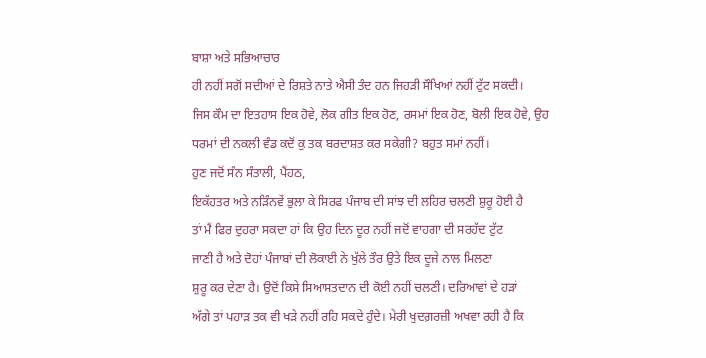ਬਾਸ਼ਾ ਅਤੇ ਸਭਿਆਚਾਰ
ਹੀ ਨਹੀਂ ਸਗੋਂ ਸਦੀਆਂ ਦੇ ਰਿਸ਼ਤੇ ਨਾਤੇ ਐਸੀ ਤੰਦ ਹਨ ਜਿਹੜੀ ਸੌਖਿਆਂ ਨਹੀਂ ਟੁੱਟ ਸਕਦੀ।
ਜਿਸ ਕੌਮ ਦਾ ਇਤਹਾਸ ਇਕ ਹੋਵੇ, ਲੋਕ ਗੀਤ ਇਕ ਹੋਣ, ਰਸਮਾਂ ਇਕ ਹੋਣ, ਬੋਲੀ ਇਕ ਹੋਵੇ, ਉਹ
ਧਰਮਾਂ ਦੀ ਨਕਲੀ ਵੰਡ ਕਦੋਂ ਕੁ ਤਕ ਬਰਦਾਸ਼ਤ ਕਰ ਸਕੇਗੀ? ਬਹੁਤ ਸਮਾਂ ਨਹੀਂ।
ਹੁਣ ਜਦੋਂ ਸੰਨ ਸੰਤਾਲੀ, ਪੈਂਹਠ,
ਇਕੱਹਤਰ ਅਤੇ ਨੜਿੰਨਵੇਂ ਭੁਲਾ ਕੇ ਸਿਰਫ ਪੰਜਾਬ ਦੀ ਸਾਂਝ ਦੀ ਲਹਿਰ ਚਲਣੀ ਸ਼ੁਰੂ ਹੋਈ ਹੈ
ਤਾਂ ਮੈਂ ਫਿਰ ਦੁਹਰਾ ਸਕਦਾ ਹਾਂ ਕਿ ਉਹ ਦਿਨ ਦੂਰ ਨਹੀਂ ਜਦੋਂ ਵਾਹਗਾ ਦੀ ਸਰਹੱਦ ਟੁੱਟ
ਜਾਣੀ ਹੈ ਅਤੇ ਦੋਹਾਂ ਪੰਜਾਬਾਂ ਦੀ ਲੋਕਾਈ ਨੇ ਖੁੱਲੇ ਤੌਰ ਉਤੇ ਇਕ ਦੂਜੇ ਨਾਲ ਮਿਲਣਾ
ਸ਼ੁਰੂ ਕਰ ਦੇਣਾ ਹੈ। ਉਦੋਂ ਕਿਸੇ ਸਿਆਸਤਦਾਨ ਦੀ ਕੋਈ ਨਹੀਂ ਚਲਣੀ। ਦਰਿਆਵਾਂ ਦੇ ਹੜਾਂ
ਅੱਗੇ ਤਾਂ ਪਹਾੜ ਤਕ ਵੀ ਖੜੇ ਨਹੀਂ ਰਹਿ ਸਕਦੇ ਹੁੰਦੇ। ਮੇਰੀ ਖੁਦਗ਼ਰਜ਼ੀ ਅਖਵਾ ਰਹੀ ਹੈ ਕਿ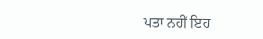ਪਤਾ ਨਹੀਂ ਇਹ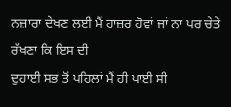ਨਜ਼ਾਰਾ ਦੇਖਣ ਲਈ ਮੈਂ ਹਾਜ਼ਰ ਹੋਵਾਂ ਜਾਂ ਨਾ ਪਰ ਚੇਤੇ ਰੱਖਣਾ ਕਿ ਇਸ ਦੀ
ਦੁਹਾਈ ਸਭ ਤੋਂ ਪਹਿਲਾਂ ਮੈਂ ਹੀ ਪਾਈ ਸੀ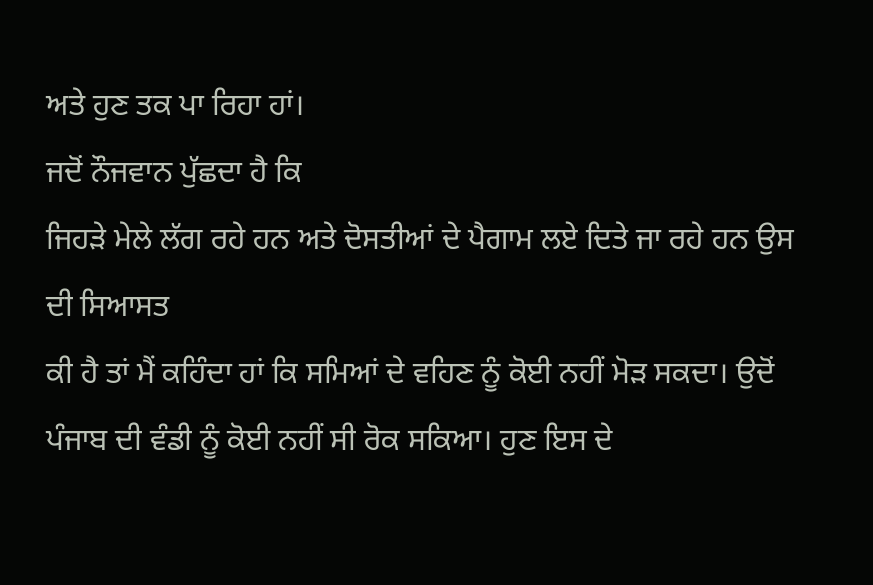ਅਤੇ ਹੁਣ ਤਕ ਪਾ ਰਿਹਾ ਹਾਂ।
ਜਦੋਂ ਨੌਜਵਾਨ ਪੁੱਛਦਾ ਹੈ ਕਿ
ਜਿਹੜੇ ਮੇਲੇ ਲੱਗ ਰਹੇ ਹਨ ਅਤੇ ਦੋਸਤੀਆਂ ਦੇ ਪੈਗਾਮ ਲਏ ਦਿਤੇ ਜਾ ਰਹੇ ਹਨ ਉਸ ਦੀ ਸਿਆਸਤ
ਕੀ ਹੈ ਤਾਂ ਮੈਂ ਕਹਿੰਦਾ ਹਾਂ ਕਿ ਸਮਿਆਂ ਦੇ ਵਹਿਣ ਨੂੰ ਕੋਈ ਨਹੀਂ ਮੋੜ ਸਕਦਾ। ਉਦੋਂ
ਪੰਜਾਬ ਦੀ ਵੰਡੀ ਨੂੰ ਕੋਈ ਨਹੀਂ ਸੀ ਰੋਕ ਸਕਿਆ। ਹੁਣ ਇਸ ਦੇ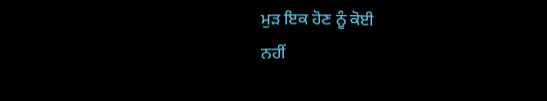ਮੁੜ ਇਕ ਹੋਣ ਨੂੰ ਕੋਈ
ਨਹੀਂ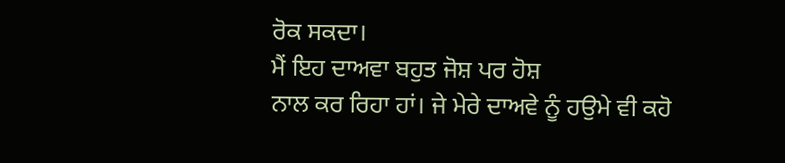ਰੋਕ ਸਕਦਾ।
ਮੈਂ ਇਹ ਦਾਅਵਾ ਬਹੁਤ ਜੋਸ਼ ਪਰ ਹੋਸ਼
ਨਾਲ ਕਰ ਰਿਹਾ ਹਾਂ। ਜੇ ਮੇਰੇ ਦਾਅਵੇ ਨੂੰ ਹਉਮੇ ਵੀ ਕਹੋ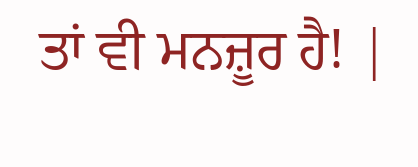ਤਾਂ ਵੀ ਮਨਜ਼ੂਰ ਹੈ! |